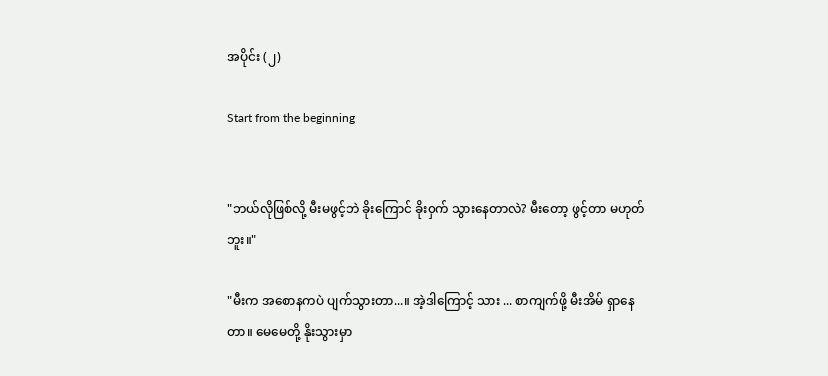အပိုင်း (၂)

Start from the beginning


"ဘယ်လိုဖြစ်လို့ မီးမဖွင့်ဘဲ ခိုးကြောင် ခိုး၀ှက် သွားနေတာလဲ? မီးတော့ ဖွင့်တာ မဟုတ်ဘူး။"

"မီးက အစောနကပဲ ပျက်သွားတာ...။ အဲ့ဒါကြောင့် သား ... စာကျက်ဖို့ မီးအိမ် ရှာနေတာ။ မေမေတို့ နိုးသွားမှာ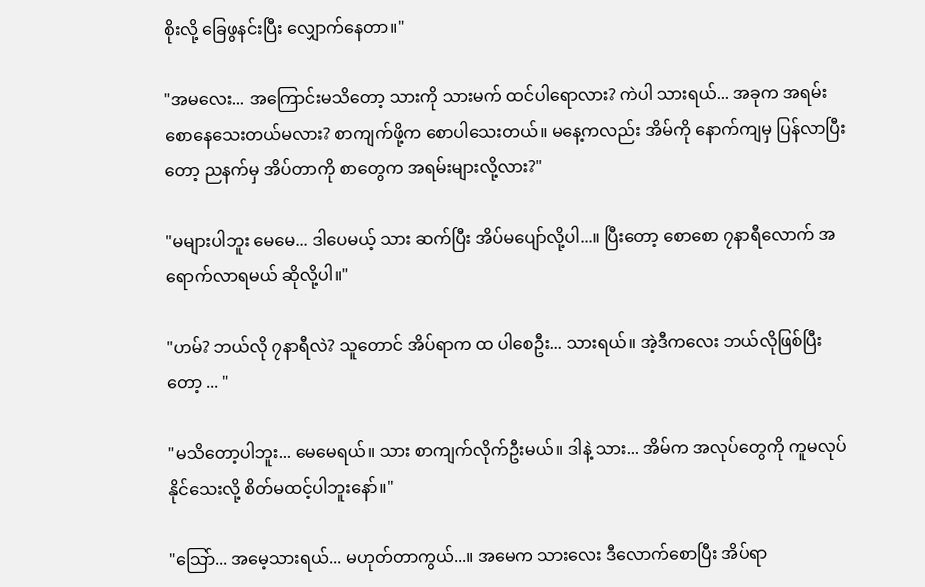စိုးလို့ ခြေဖွနင်းပြီး လျှောက်နေတာ။"

"အမလေး... အကြောင်းမသိတော့ သားကို သားမက် ထင်ပါရောလား? ကဲပါ သားရယ်... အခုက အရမ်းစောနေသေးတယ်မလား? စာကျက်ဖို့က စောပါသေးတယ်။ မနေ့ကလည်း အိမ်ကို နောက်ကျမှ ပြန်လာပြီးတော့ ညနက်မှ အိပ်တာကို စာတွေက အရမ်းများလို့လား?"

"မများပါဘူး မေမေ... ဒါပေမယ့် သား ဆက်ပြီး အိပ်မပျော်လို့ပါ...။ ပြီးတော့ စောစော ၇နာရီလောက် အရောက်လာရမယ် ဆိုလို့ပါ။"

"ဟမ်? ဘယ်လို ၇နာရီလဲ? သူတောင် အိပ်ရာက ထ ပါစေဦး... သားရယ်။ အဲ့ဒီကလေး ဘယ်လိုဖြစ်ပြီးတော့ ... "

"မသိတော့ပါဘူး... မေမေရယ်။ သား စာကျက်လိုက်ဦးမယ်။ ဒါနဲ့ သား... အိမ်က အလုပ်တွေကို ကူမလုပ်နိုင်သေးလို့ စိတ်မထင့်ပါဘူးနော်။"

"သြော်... အမေ့သားရယ်... မဟုတ်တာကွယ်...။ အမေက သားလေး ဒီလောက်စောပြီး အိပ်ရာ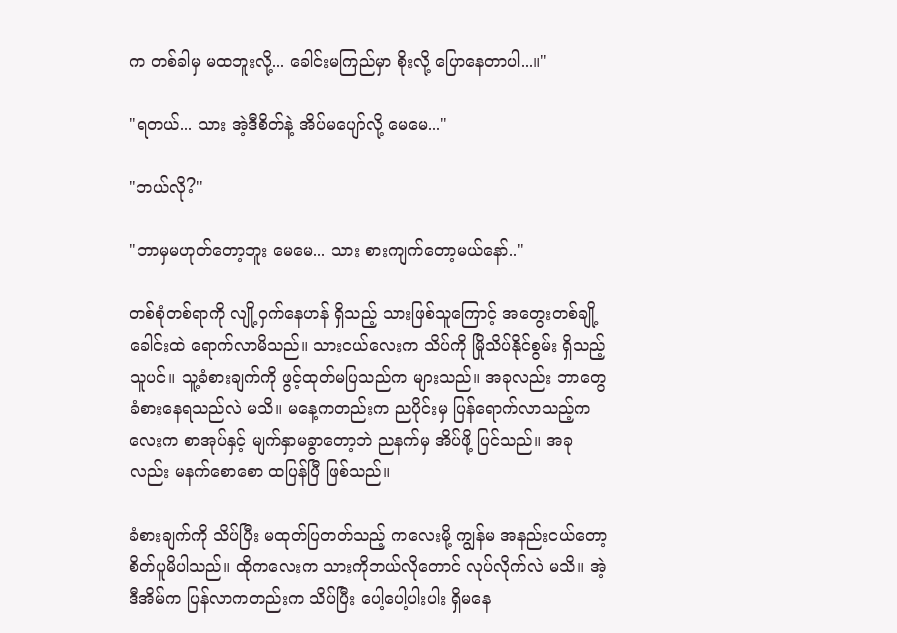က တစ်ခါမှ မထဘူးလို့... ခေါင်းမကြည်မှာ စိုးလို့ ပြောနေတာပါ...။"

"ရတယ်... သား အဲ့ဒီစိတ်နဲ့ အိပ်မပျော်လို့ မေမေ..."

"ဘယ်လို?"

"ဘာမှမဟုတ်တော့ဘူး မေမေ... သား စားကျက်တော့မယ်နော်.."

တစ်စုံတစ်ရာကို လျို့၀ှက်နေဟန် ရှိသည့် သားဖြစ်သူကြောင့် အတွေးတစ်ချို့ ခေါင်းထဲ ရောက်လာမိသည်။ သားငယ်လေးက သိပ်ကို မြိုသိပ်နိုင်စွမ်း ရှိသည့်သူပင်။ သူ့ခံစားချက်ကို ဖွင့်ထုတ်မပြသည်က များသည်။ အခုလည်း ဘာတွေ ခံစားနေရသည်လဲ မသိ။ မနေ့ကတည်းက ညပိုင်းမှ ပြန်ရောက်လာသည့်ကလေးက စာအုပ်နှင့် မျက်နှာမခွာတော့ဘဲ ညနက်မှ အိပ်ဖို့ ပြင်သည်။ အခုလည်း မနက်စောစော ထပြန်ပြီ ဖြစ်သည်။

ခံစားချက်ကို သိပ်ပြီး မထုတ်ပြတတ်သည့် ကလေးမို့ ကျွန်မ အနည်းငယ်တော့ စိတ်ပူမိပါသည်။ ထိုကလေးက သားကိုဘယ်လိုတောင် လုပ်လိုက်လဲ မသိ။ အဲ့ဒီအိမ်က ပြန်လာကတည်းက သိပ်ပြီး ပေါ့ပေါ့ပါးပါး ရှိမနေ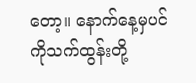တော့။ နောက်နေ့မှပင် ကိုသက်ထွန်းတို့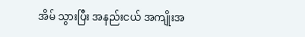အိမ် သွားပြီး အနည်းငယ် အကျိုးအ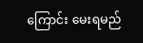ကြောင်း မေးရမည်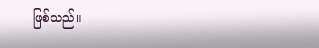ဖြစ်သည်။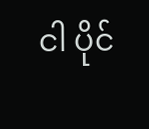ငါ ပိုင်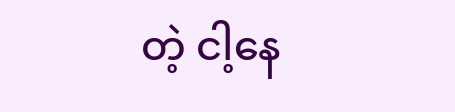တဲ့ ငါ့နေ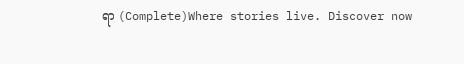ရာ (Complete)Where stories live. Discover now